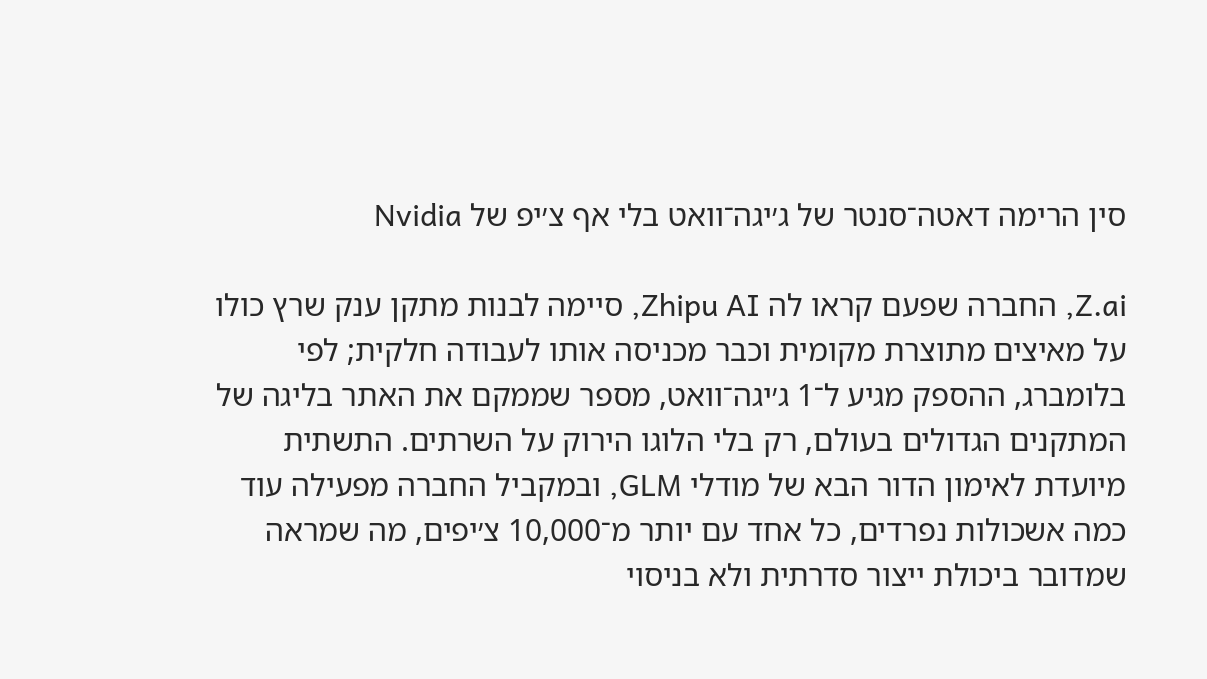סין הרימה דאטה־סנטר של ג׳יגה־וואט בלי אף צ׳יפ של Nvidia

Z.ai, החברה שפעם קראו לה Zhipu AI, סיימה לבנות מתקן ענק שרץ כולו על מאיצים מתוצרת מקומית וכבר מכניסה אותו לעבודה חלקית; לפי בלומברג, ההספק מגיע ל־1 ג׳יגה־וואט, מספר שממקם את האתר בליגה של המתקנים הגדולים בעולם, רק בלי הלוגו הירוק על השרתים. התשתית מיועדת לאימון הדור הבא של מודלי GLM, ובמקביל החברה מפעילה עוד כמה אשכולות נפרדים, כל אחד עם יותר מ־10,000 צ׳יפים, מה שמראה שמדובר ביכולת ייצור סדרתית ולא בניסוי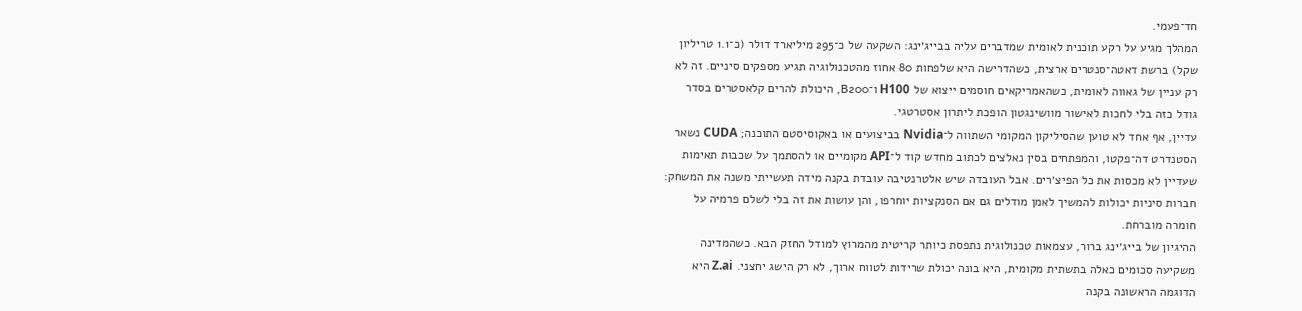חד־פעמי.
המהלך מגיע על רקע תוכנית לאומית שמדברים עליה בבייג׳ינג: השקעה של כ־295 מיליארד דולר (כ־1.1 טריליון שקל) ברשת דאטה־סנטרים ארצית, כשהדרישה היא שלפחות 80 אחוז מהטכנולוגיה תגיע מספקים סיניים. זה לא רק עניין של גאווה לאומית, כשהאמריקאים חוסמים ייצוא של H100 ו־B200, היכולת להרים קלאסטרים בסדר גודל כזה בלי לחכות לאישור מוושינגטון הופכת ליתרון אסטרטגי.
עדיין, אף אחד לא טוען שהסיליקון המקומי השתווה ל־Nvidia בביצועים או באקוסיסטם התוכנה; CUDA נשאר הסטנדרט דה־פקטו, והמפתחים בסין נאלצים לכתוב מחדש קוד ל־API מקומיים או להסתמך על שכבות תאימות שעדיין לא מכסות את כל הפיצ׳רים. אבל העובדה שיש אלטרנטיבה עובדת בקנה מידה תעשייתי משנה את המשחק: חברות סיניות יכולות להמשיך לאמן מודלים גם אם הסנקציות יוחרפו, והן עושות את זה בלי לשלם פרמיה על חומרה מוברחת.
ההיגיון של בייג׳ינג ברור, עצמאות טכנולוגית נתפסת כיותר קריטית מהמרוץ למודל החזק הבא. כשהמדינה משקיעה סכומים כאלה בתשתית מקומית, היא בונה יכולת שרידות לטווח ארוך, לא רק הישג יחצני. Z.ai היא הדוגמה הראשונה בקנה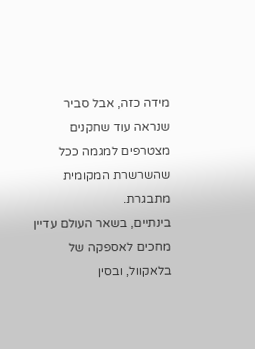מידה כזה, אבל סביר שנראה עוד שחקנים מצטרפים למגמה ככל שהשרשרת המקומית מתבגרת.
בינתיים, בשאר העולם עדיין מחכים לאספקה של בלאקוול, ובסין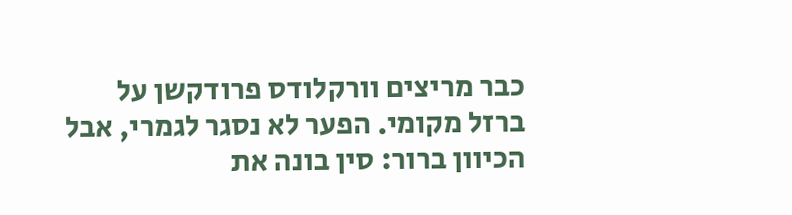כבר מריצים וורקלודס פרודקשן על ברזל מקומי. הפער לא נסגר לגמרי, אבל הכיוון ברור: סין בונה את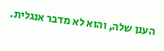הענן שלה, והוא לא מדבר אנגלית.